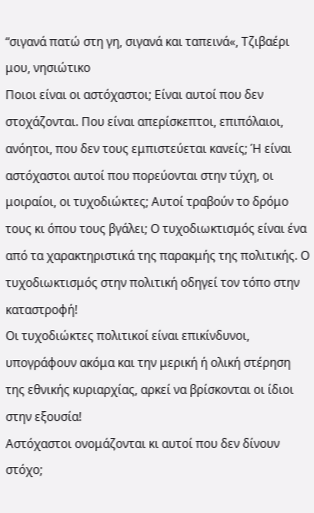“σιγανά πατώ στη γη, σιγανά και ταπεινά«, Τζιβαέρι μου, νησιώτικο
Ποιοι είναι οι αστόχαστοι; Είναι αυτοί που δεν στοχάζονται. Που είναι απερίσκεπτοι, επιπόλαιοι, ανόητοι, που δεν τους εμπιστεύεται κανείς; Ή είναι αστόχαστοι αυτοί που πορεύονται στην τύχη, οι μοιραίοι, οι τυχοδιώκτες; Αυτοί τραβούν το δρόμο τους κι όπου τους βγάλει; Ο τυχοδιωκτισμός είναι ένα από τα χαρακτηριστικά της παρακμής της πολιτικής. Ο τυχοδιωκτισμός στην πολιτική οδηγεί τον τόπο στην καταστροφή!
Οι τυχοδιώκτες πολιτικοί είναι επικίνδυνοι, υπογράφουν ακόμα και την μερική ή ολική στέρηση της εθνικής κυριαρχίας, αρκεί να βρίσκονται οι ίδιοι στην εξουσία!
Αστόχαστοι ονομάζονται κι αυτοί που δεν δίνουν στόχο;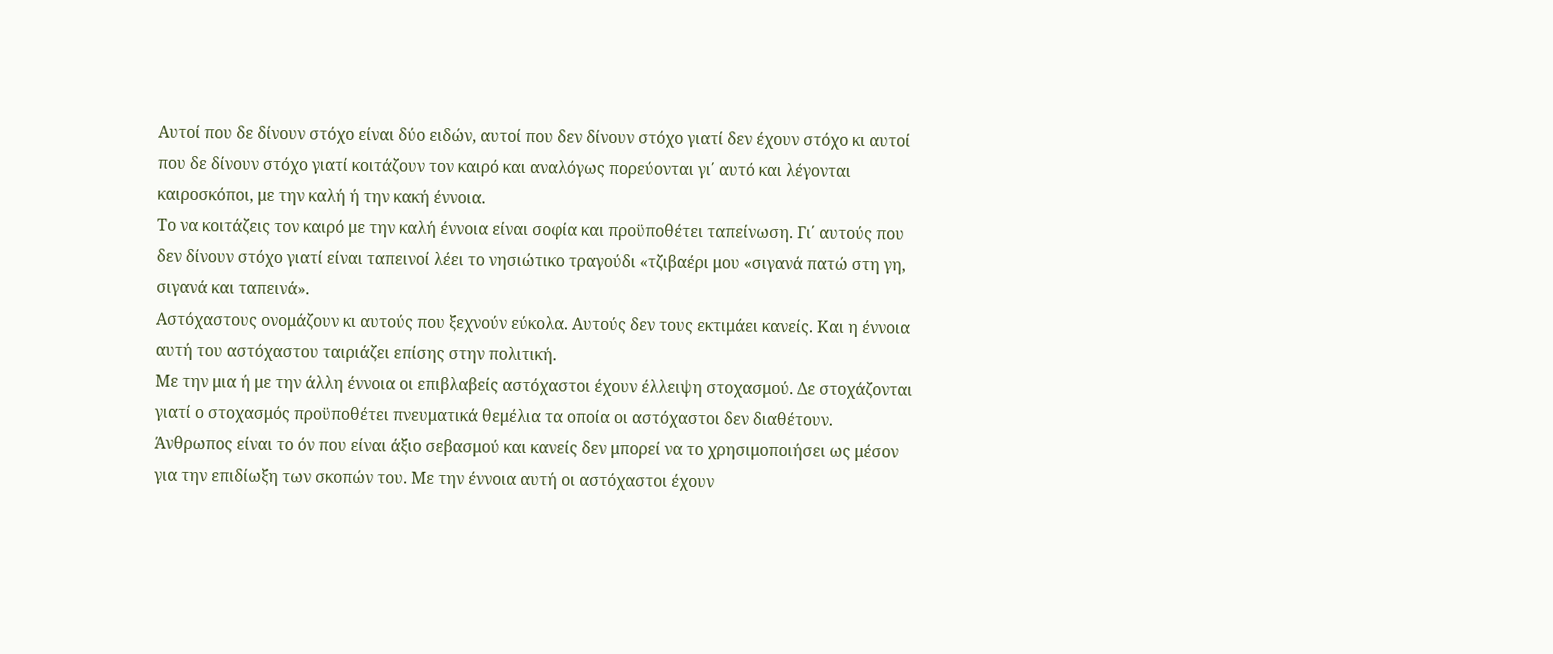Αυτοί που δε δίνουν στόχο είναι δύο ειδών, αυτοί που δεν δίνουν στόχο γιατί δεν έχουν στόχο κι αυτοί που δε δίνουν στόχο γιατί κοιτάζουν τον καιρό και αναλόγως πορεύονται γι΄ αυτό και λέγονται καιροσκόποι, με την καλή ή την κακή έννοια.
Το να κοιτάζεις τον καιρό με την καλή έννοια είναι σοφία και προϋποθέτει ταπείνωση. Γι΄ αυτούς που δεν δίνουν στόχο γιατί είναι ταπεινοί λέει το νησιώτικο τραγούδι «τζιβαέρι μου «σιγανά πατώ στη γη, σιγανά και ταπεινά».
Αστόχαστους ονομάζουν κι αυτούς που ξεχνούν εύκολα. Αυτούς δεν τους εκτιμάει κανείς. Και η έννοια αυτή του αστόχαστου ταιριάζει επίσης στην πολιτική.
Με την μια ή με την άλλη έννοια οι επιβλαβείς αστόχαστοι έχουν έλλειψη στοχασμού. Δε στοχάζονται γιατί ο στοχασμός προϋποθέτει πνευματικά θεμέλια τα οποία οι αστόχαστοι δεν διαθέτουν.
Άνθρωπος είναι το όν που είναι άξιο σεβασμού και κανείς δεν μπορεί να το χρησιμοποιήσει ως μέσον για την επιδίωξη των σκοπών του. Με την έννοια αυτή οι αστόχαστοι έχουν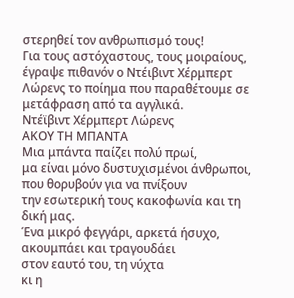στερηθεί τον ανθρωπισμό τους!
Για τους αστόχαστους, τους μοιραίους, έγραψε πιθανόν ο Ντέιβιντ Χέρμπερτ Λώρενς το ποίημα που παραθέτουμε σε μετάφραση από τα αγγλικά.
Ντέϊβιντ Χέρμπερτ Λώρενς
ΑΚΟΥ ΤΗ ΜΠΑΝΤΑ
Μια μπάντα παίζει πολύ πρωί,
μα είναι μόνο δυστυχισμένοι άνθρωποι,
που θορυβούν για να πνίξουν
την εσωτερική τους κακοφωνία και τη δική μας.
Ένα μικρό φεγγάρι, αρκετά ήσυχο, ακουμπάει και τραγουδάει
στον εαυτό του, τη νύχτα
κι η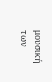μουσική των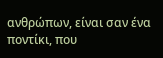ανθρώπων, είναι σαν ένα ποντίκι, που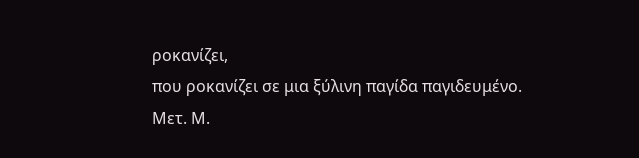ροκανίζει,
που ροκανίζει σε μια ξύλινη παγίδα παγιδευμένο.
Μετ. Μ.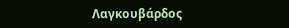Λαγκουβάρδος